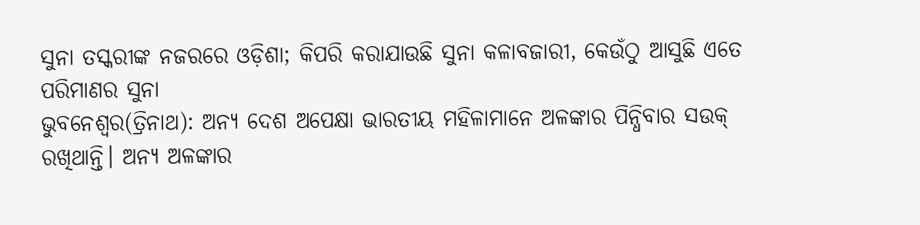ସୁନା ତସ୍କରୀଙ୍କ ନଜରରେ ଓଡ଼ିଶା; କିପରି କରାଯାଉଛି ସୁନା କଳାବଜାରୀ, କେଉଁଠୁ ଆସୁଛି ଏତେ ପରିମାଣର ସୁନା
ଭୁବନେଶ୍ୱର(ତ୍ରିନାଥ): ଅନ୍ୟ ଦେଶ ଅପେକ୍ଷା ଭାରତୀୟ ମହିଳାମାନେ ଅଳଙ୍କାର ପିନ୍ଧିବାର ସଉକ୍ ରଖିଥାନ୍ତି। ଅନ୍ୟ ଅଳଙ୍କାର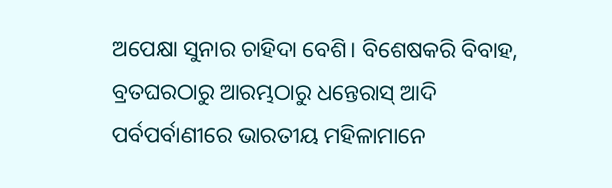ଅପେକ୍ଷା ସୁନାର ଚାହିଦା ବେଶି। ବିଶେଷକରି ବିବାହ, ବ୍ରତଘରଠାରୁ ଆରମ୍ଭଠାରୁ ଧନ୍ତେରାସ୍ ଆଦି ପର୍ବପର୍ବାଣୀରେ ଭାରତୀୟ ମହିଳାମାନେ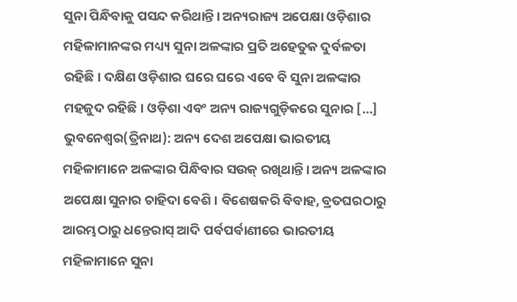ସୁନା ପିନ୍ଧିବାକୁ ପସନ୍ଦ କରିଥାନ୍ତି। ଅନ୍ୟରାଜ୍ୟ ଅପେକ୍ଷା ଓଡ଼ିଶାର ମହିଳାମାନଙ୍କର ମଧ୍ୟ୍ୟ ସୁନା ଅଳଙ୍କାର ପ୍ରତି ଅହେତୁକ ଦୁର୍ବଳତା ରହିଛି। ଦକ୍ଷିଣ ଓଡ଼ିଶାର ଘରେ ଘରେ ଏବେ ବି ସୁନା ଅଳଙ୍କାର ମହଜୁଦ ରହିଛି। ଓଡ଼ିଶା ଏବଂ ଅନ୍ୟ ରାଜ୍ୟଗୁଡ଼ିକରେ ସୁନାର […]
ଭୁବନେଶ୍ୱର(ତ୍ରିନାଥ): ଅନ୍ୟ ଦେଶ ଅପେକ୍ଷା ଭାରତୀୟ ମହିଳାମାନେ ଅଳଙ୍କାର ପିନ୍ଧିବାର ସଉକ୍ ରଖିଥାନ୍ତି। ଅନ୍ୟ ଅଳଙ୍କାର ଅପେକ୍ଷା ସୁନାର ଚାହିଦା ବେଶି। ବିଶେଷକରି ବିବାହ, ବ୍ରତଘରଠାରୁ ଆରମ୍ଭଠାରୁ ଧନ୍ତେରାସ୍ ଆଦି ପର୍ବପର୍ବାଣୀରେ ଭାରତୀୟ ମହିଳାମାନେ ସୁନା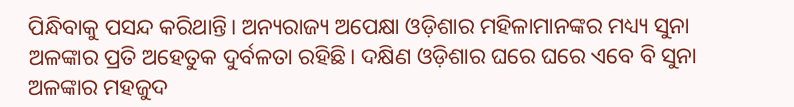ପିନ୍ଧିବାକୁ ପସନ୍ଦ କରିଥାନ୍ତି। ଅନ୍ୟରାଜ୍ୟ ଅପେକ୍ଷା ଓଡ଼ିଶାର ମହିଳାମାନଙ୍କର ମଧ୍ୟ୍ୟ ସୁନା ଅଳଙ୍କାର ପ୍ରତି ଅହେତୁକ ଦୁର୍ବଳତା ରହିଛି। ଦକ୍ଷିଣ ଓଡ଼ିଶାର ଘରେ ଘରେ ଏବେ ବି ସୁନା ଅଳଙ୍କାର ମହଜୁଦ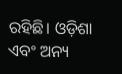ରହିଛି। ଓଡ଼ିଶା ଏବଂ ଅନ୍ୟ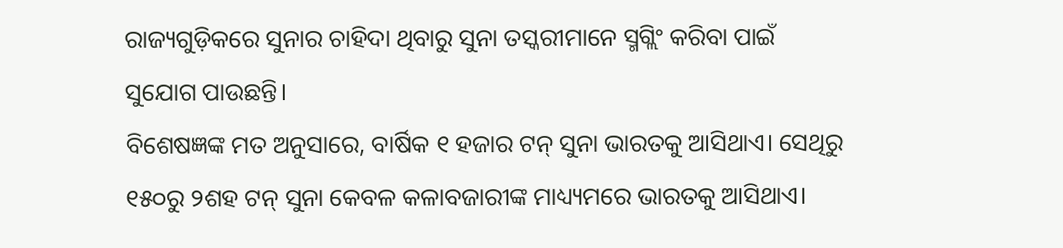ରାଜ୍ୟଗୁଡ଼ିକରେ ସୁନାର ଚାହିଦା ଥିବାରୁ ସୁନା ତସ୍କରୀମାନେ ସ୍ମଗ୍ଲିଂ କରିବା ପାଇଁ ସୁଯୋଗ ପାଉଛନ୍ତି।
ବିଶେଷଜ୍ଞଙ୍କ ମତ ଅନୁସାରେ, ବାର୍ଷିକ ୧ ହଜାର ଟନ୍ ସୁନା ଭାରତକୁ ଆସିଥାଏ। ସେଥିରୁ ୧୫୦ରୁ ୨ଶହ ଟନ୍ ସୁନା କେବଳ କଳାବଜାରୀଙ୍କ ମାଧ୍ୟ୍ୟମରେ ଭାରତକୁ ଆସିଥାଏ।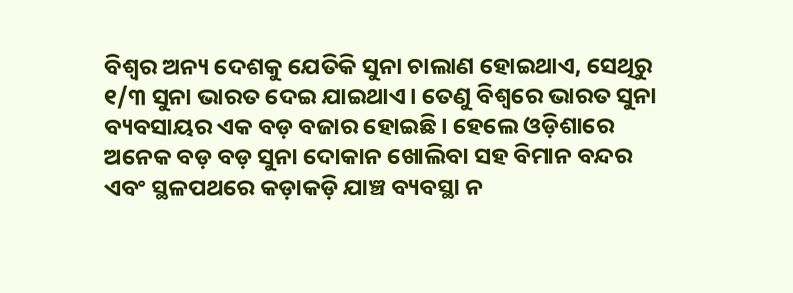ବିଶ୍ବର ଅନ୍ୟ ଦେଶକୁ ଯେତିକି ସୁନା ଚାଲାଣ ହୋଇଥାଏ, ସେଥିରୁ ୧/୩ ସୁନା ଭାରତ ଦେଇ ଯାଇଥାଏ। ତେଣୁ ବିଶ୍ବରେ ଭାରତ ସୁନା ବ୍ୟବସାୟର ଏକ ବଡ଼ ବଜାର ହୋଇଛି। ହେଲେ ଓଡ଼ିଶାରେ ଅନେକ ବଡ଼ ବଡ଼ ସୁନା ଦୋକାନ ଖୋଲିବା ସହ ବିମାନ ବନ୍ଦର ଏବଂ ସ୍ଥଳପଥରେ କଡ଼ାକଡ଼ି ଯାଞ୍ଚ ବ୍ୟବସ୍ଥା ନ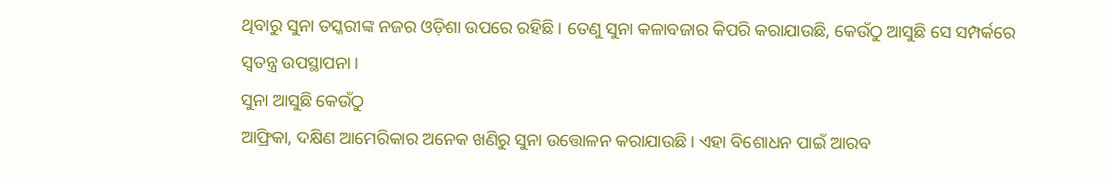ଥିବାରୁ ସୁନା ତସ୍କରୀଙ୍କ ନଜର ଓଡ଼ିଶା ଉପରେ ରହିଛି। ତେଣୁ ସୁନା କଳାବଜାର କିପରି କରାଯାଉଛି, କେଉଁଠୁ ଆସୁଛି ସେ ସମ୍ପର୍କରେ ସ୍ବତନ୍ତ୍ର ଉପସ୍ଥାପନା।
ସୁନା ଆସୁଛି କେଉଁଠୁ
ଆଫ୍ରିକା, ଦକ୍ଷିଣ ଆମେରିକାର ଅନେକ ଖଣିରୁ ସୁନା ଉତ୍ତୋଳନ କରାଯାଉଛି। ଏହା ବିଶୋଧନ ପାଇଁ ଆରବ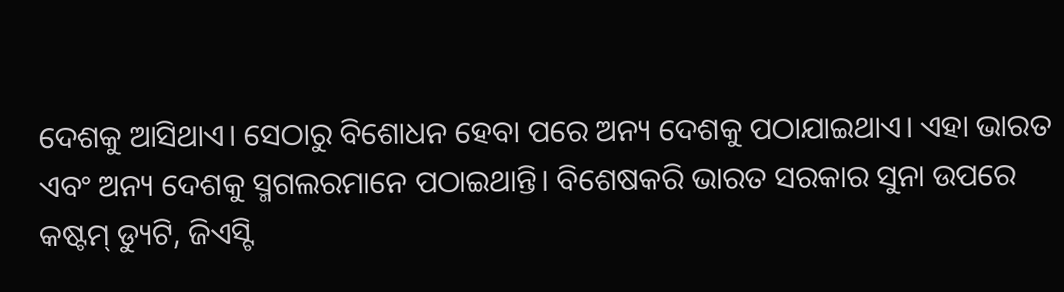ଦେଶକୁ ଆସିଥାଏ। ସେଠାରୁ ବିଶୋଧନ ହେବା ପରେ ଅନ୍ୟ ଦେଶକୁ ପଠାଯାଇଥାଏ। ଏହା ଭାରତ ଏବଂ ଅନ୍ୟ ଦେଶକୁ ସ୍ମଗଲରମାନେ ପଠାଇଥାନ୍ତି। ବିଶେଷକରି ଭାରତ ସରକାର ସୁନା ଉପରେ କଷ୍ଟମ୍ ଡ୍ୟୁଟି, ଜିଏସ୍ଟି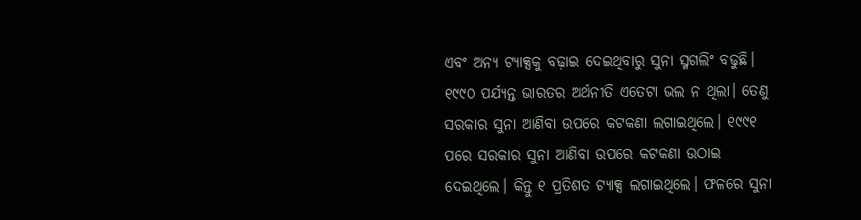ଏବଂ ଅନ୍ୟ ଟ୍ୟାକ୍ସକୁ ବଢ଼ାଇ ଦେଇଥିବାରୁ ସୁନା ସ୍ମଗଲିଂ ବଢୁଛି। ୧୯୯୦ ପର୍ଯ୍ୟନ୍ତ ଭାରତର ଅର୍ଥନୀତି ଏତେଟା ଭଲ ନ ଥିଲା। ତେଣୁ ସରକାର ସୁନା ଆଣିବା ଉପରେ କଟକଣା ଲଗାଇଥିଲେ। ୧୯୯୧ ପରେ ସରକାର ସୁନା ଆଣିବା ଉପରେ କଟକଣା ଉଠାଇ ଦେଇଥିଲେ। କିନ୍ତୁ ୧ ପ୍ରତିଶତ ଟ୍ୟାକ୍ସ ଲଗାଇଥିଲେ। ଫଳରେ ସୁନା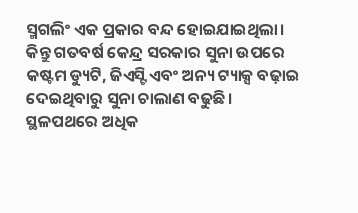ସ୍ମଗଲିଂ ଏକ ପ୍ରକାର ବନ୍ଦ ହୋଇଯାଇଥିଲା। କିନ୍ତୁ ଗତବର୍ଷ କେନ୍ଦ୍ର ସରକାର ସୁନା ଉପରେ କଷ୍ଟମ ଡ୍ୟୁଟି, ଜିଏସ୍ଟି ଏବଂ ଅନ୍ୟ ଟ୍ୟାକ୍ସ ବଢ଼ାଇ ଦେଇଥିବାରୁ ସୁନା ଚାଲାଣ ବଢୁଛି।
ସ୍ଥଳପଥରେ ଅଧିକ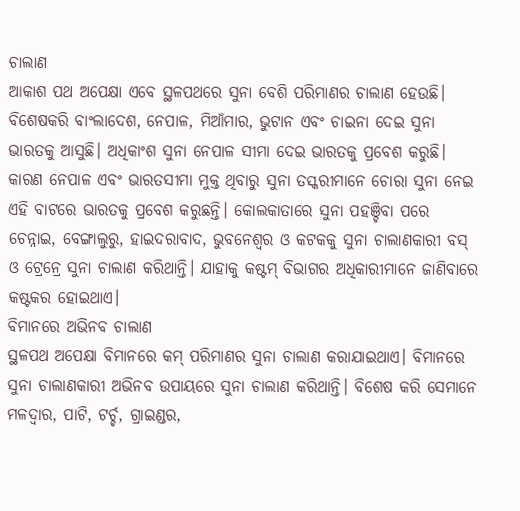ଚାଲାଣ
ଆକାଶ ପଥ ଅପେକ୍ଷା ଏବେ ସ୍ଥଳପଥରେ ସୁନା ବେଶି ପରିମାଣର ଚାଲାଣ ହେଉଛି। ବିଶେଷକରି ବାଂଲାଦେଶ, ନେପାଳ, ମିଆଁମାର, ଭୁଟାନ ଏବଂ ଚାଇନା ଦେଇ ସୁନା ଭାରତକୁ ଆସୁଛି। ଅଧିକାଂଶ ସୁନା ନେପାଳ ସୀମା ଦେଇ ଭାରତକୁ ପ୍ରବେଶ କରୁଛି। କାରଣ ନେପାଳ ଏବଂ ଭାରତସୀମା ମୁକ୍ତ ଥିବାରୁ ସୁନା ତସ୍କରୀମାନେ ଚୋରା ସୁନା ନେଇ ଏହି ବାଟରେ ଭାରତକୁ ପ୍ରବେଶ କରୁଛନ୍ତି। କୋଲକାତାରେ ସୁନା ପହଞ୍ଚିବା ପରେ ଚେନ୍ନାଇ, ବେଙ୍ଗାଲୁରୁ, ହାଇଦରାବାଦ, ଭୁବନେଶ୍ବର ଓ କଟକକୁ ସୁନା ଚାଲାଣକାରୀ ବସ୍ ଓ ଟ୍ରେନ୍ରେ ସୁନା ଚାଲାଣ କରିଥାନ୍ତି। ଯାହାକୁ କଷ୍ଟମ୍ ବିଭାଗର ଅଧିକାରୀମାନେ ଜାଣିବାରେ କଷ୍ଟକର ହୋଇଥାଏ।
ବିମାନରେ ଅଭିନବ ଚାଲାଣ
ସ୍ଥଳପଥ ଅପେକ୍ଷା ବିମାନରେ କମ୍ ପରିମାଣର ସୁନା ଚାଲାଣ କରାଯାଇଥାଏ। ବିମାନରେ ସୁନା ଚାଲାଣକାରୀ ଅଭିନବ ଉପାୟରେ ସୁନା ଚାଲାଣ କରିଥାନ୍ତି। ବିଶେଷ କରି ସେମାନେ ମଳଦ୍ବାର, ପାଟି, ଟର୍ଚ୍ଚ, ଗ୍ରାଇଣ୍ଡର,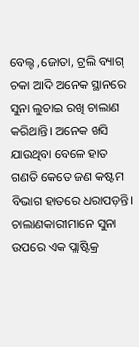ବେଲ୍ଟ ,ଜୋତା, ଟ୍ରଲି ବ୍ୟାଗ୍ ଚକା ଆଦି ଅନେକ ସ୍ଥାନରେ ସୁନା ଲୁଚାଇ ରଖି ଚାଲାଣ କରିଥାନ୍ତି। ଅନେକ ଖସି ଯାଉଥିବା ବେଳେ ହାତ ଗଣତି କେତେ ଜଣ କଷ୍ଟମ ବିଭାଗ ହାତରେ ଧରାପଡ଼ନ୍ତି। ଚାଲାଣକାରୀମାନେ ସୁନା ଉପରେ ଏକ ପ୍ଲାଷ୍ଟିକ୍ର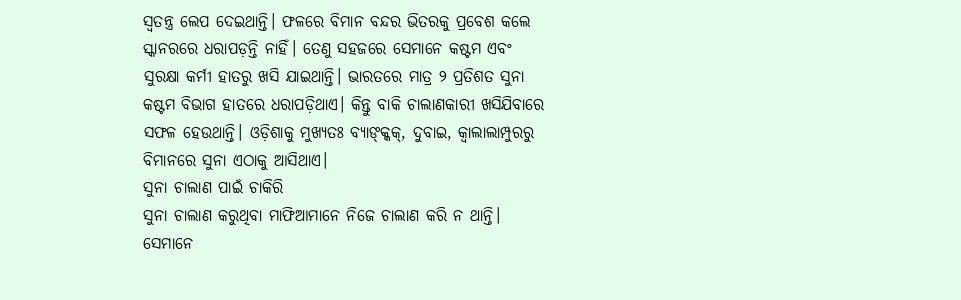ସ୍ୱତନ୍ତ୍ର ଲେପ ଦେଇଥାନ୍ତି। ଫଳରେ ବିମାନ ବନ୍ଦର ଭିତରକୁ ପ୍ରବେଶ କଲେ ସ୍କାନରରେ ଧରାପଡ଼ନ୍ତି ନାହିଁ। ତେଣୁ ସହଜରେ ସେମାନେ କଷ୍ଟମ ଏବଂ ସୁରକ୍ଷା କର୍ମୀ ହାତରୁ ଖସି ଯାଇଥାନ୍ତି। ଭାରତରେ ମାତ୍ର ୨ ପ୍ରତିଶତ ସୁନା କଷ୍ଟମ ବିଭାଗ ହାତରେ ଧରାପଡ଼ିଥାଏ। କିନ୍ତୁ ବାକି ଚାଲାଣକାରୀ ଖସିଯିବାରେ ସଫଳ ହେଉଥାନ୍ତି। ଓଡ଼ିଶାକୁ ମୁଖ୍ୟତଃ ବ୍ୟାଙ୍କ୍କକ୍, ଦୁବାଇ, କ୍ବାଲାଲାମ୍ପୁରରୁ ବିମାନରେ ସୁନା ଏଠାକୁ ଆସିଥାଏ।
ସୁନା ଚାଲାଣ ପାଇଁ ଚାକିରି
ସୁନା ଚାଲାଣ କରୁଥିବା ମାଫିଆମାନେ ନିଜେ ଚାଲାଣ କରି ନ ଥାନ୍ତି। ସେମାନେ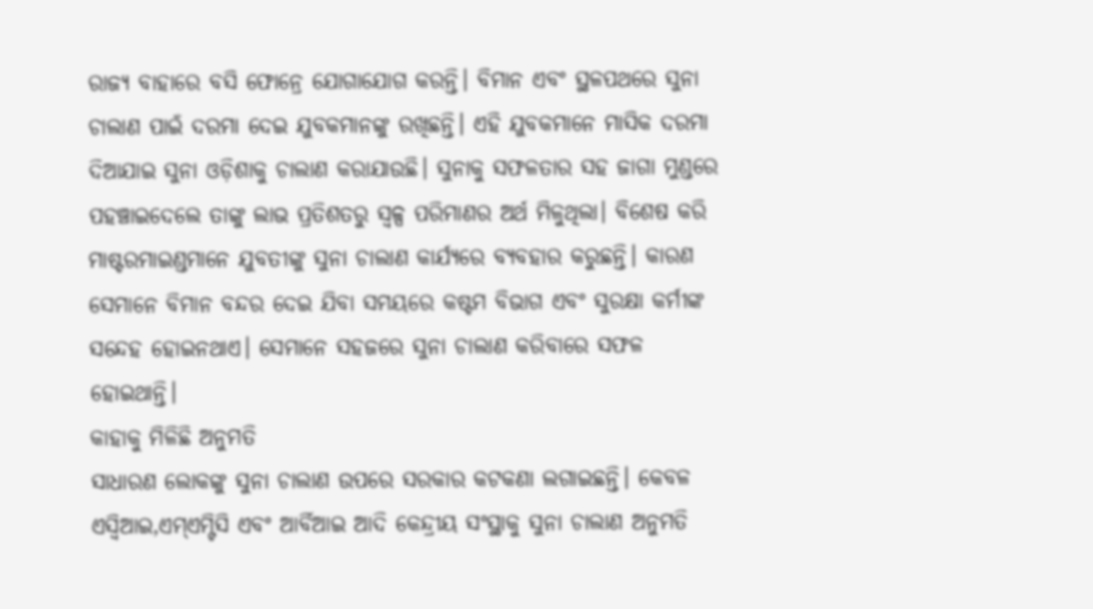ରାଜ୍ୟ ବାହାରେ ବସି ଫୋନ୍ରେ ଯୋଗାଯୋଗ କରନ୍ତି। ବିମାନ ଏବଂ ସ୍ଥଳପଥରେ ସୁନା ଚାଲାଣ ପାଇଁ ଦରମା ଦେଇ ଯୁବକମାନଙ୍କୁ ରଖିଛନ୍ତି। ଏହି ଯୁବକମାନେ ମାସିକ ଦରମା ଦିଆଯାଇ ସୁନା ଓଡ଼ିଶାକୁ ଚାଲାଣ କରାଯାଉଛି। ସୁନାକୁ ସଫଳତାର ସହ ଜାଗା ମୁଣ୍ଡରେ ପହଞ୍ଚାଇଦେଲେ ତାଙ୍କୁ ଲାଭ ପ୍ରତିଶତରୁ ସ୍ୱଳ୍ପ ପରିମାଣର ଅର୍ଥ ମିଳୁଥିଲା। ବିଶେଷ କରି ମାଷ୍ଟରମାଇଣ୍ଡମାନେ ଯୁବତୀଙ୍କୁ ସୁନା ଚାଲାଣ କାର୍ଯ୍ୟରେ ବ୍ୟବହାର କରୁଛନ୍ତି। କାରଣ ସେମାନେ ବିମାନ ବନ୍ଦର ଦେଇ ଯିବା ସମୟରେ କଷ୍ଟମ ବିଭାଗ ଏବଂ ସୁରକ୍ଷା କର୍ମୀଙ୍କ ସନ୍ଦେହ ହୋଇନଥାଏ। ସେମାନେ ସହଜରେ ସୁନା ଚାଲାଣ କରିବାରେ ସଫଳ ହୋଇଥାନ୍ତି।
କାହାକୁ ମିଳିଛି ଅନୁମତି
ସାଧାରଣ ଲୋକଙ୍କୁ ସୁନା ଚାଲାଣ ଉପରେ ସରକାର କଟକଣା ଲଗାଇଛନ୍ତି। କେବଳ ଏସ୍ବିଆଇ,ଏମ୍ଏମ୍ଟିସି ଏବଂ ଆର୍ବିଆଇ ଆଦି କେନ୍ଦ୍ରୀୟ ସଂସ୍ଥାକୁ ସୁନା ଚାଲାଣ ଅନୁମତି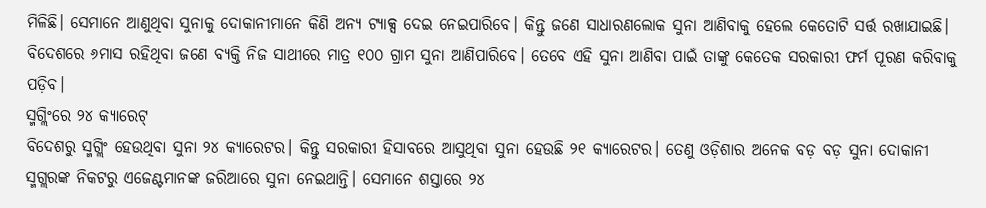ମିଳିଛି। ସେମାନେ ଆଣୁଥିବା ସୁନାକୁ ଦୋକାନୀମାନେ କିଣି ଅନ୍ୟ ଟ୍ୟାକ୍ସ ଦେଇ ନେଇପାରିବେ। କିନ୍ତୁ ଜଣେ ସାଧାରଣଲୋକ ସୁନା ଆଣିବାକୁ ହେଲେ କେତୋଟି ସର୍ତ୍ତ ରଖାଯାଇଛି। ବିଦେଶରେ ୬ମାସ ରହିଥିବା ଜଣେ ବ୍ୟକ୍ତି ନିଜ ସାଥୀରେ ମାତ୍ର ୧୦୦ ଗ୍ରାମ ସୁନା ଆଣିପାରିବେ। ତେବେ ଏହି ସୁନା ଆଣିବା ପାଇଁ ତାଙ୍କୁ କେତେକ ସରକାରୀ ଫର୍ମ ପୂରଣ କରିବାକୁ ପଡ଼ିବ।
ସ୍ମଗ୍ଲିଂରେ ୨୪ କ୍ୟାରେଟ୍
ବିଦେଶରୁ ସ୍ମଗ୍ଲିଂ ହେଉଥିବା ସୁନା ୨୪ କ୍ୟାରେଟର। କିନ୍ତୁ ସରକାରୀ ହିସାବରେ ଆସୁଥିବା ସୁନା ହେଉଛି ୨୧ କ୍ୟାରେଟର। ତେଣୁ ଓଡ଼ିଶାର ଅନେକ ବଡ଼ ବଡ଼ ସୁନା ଦୋକାନୀ ସ୍ମଗ୍ଲରଙ୍କ ନିକଟରୁ ଏଜେଣ୍ଟମାନଙ୍କ ଜରିଆରେ ସୁନା ନେଇଥାନ୍ତି। ସେମାନେ ଶସ୍ତାରେ ୨୪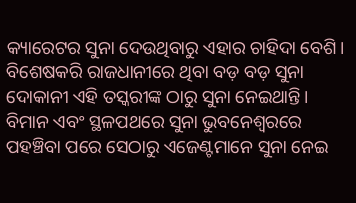କ୍ୟାରେଟର ସୁନା ଦେଉଥିବାରୁ ଏହାର ଚାହିଦା ବେଶି। ବିଶେଷକରି ରାଜଧାନୀରେ ଥିବା ବଡ଼ ବଡ଼ ସୁନା ଦୋକାନୀ ଏହି ତସ୍କରୀଙ୍କ ଠାରୁ ସୁନା ନେଇଥାନ୍ତି। ବିମାନ ଏବଂ ସ୍ଥଳପଥରେ ସୁନା ଭୁବନେଶ୍ବରରେ ପହଞ୍ଚିବା ପରେ ସେଠାରୁ ଏଜେଣ୍ଟମାନେ ସୁନା ନେଇ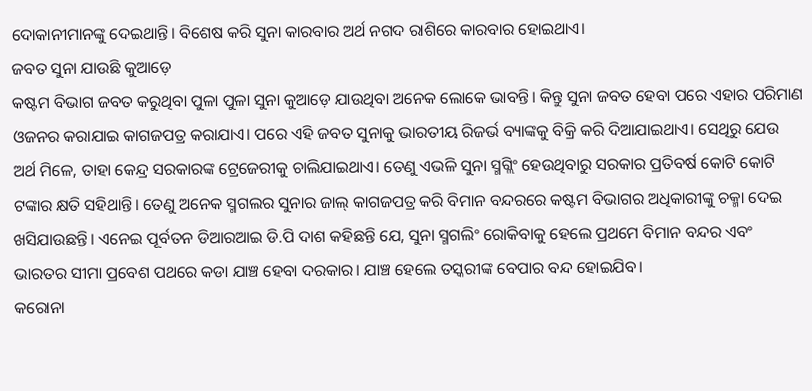ଦୋକାନୀମାନଙ୍କୁ ଦେଇଥାନ୍ତି। ବିଶେଷ କରି ସୁନା କାରବାର ଅର୍ଥ ନଗଦ ରାଶିରେ କାରବାର ହୋଇଥାଏ।
ଜବତ ସୁନା ଯାଉଛି କୁଆଡ଼େ
କଷ୍ଟମ ବିଭାଗ ଜବତ କରୁଥିବା ପୁଳା ପୁଳା ସୁନା କୁଆଡ଼େ ଯାଉଥିବା ଅନେକ ଲୋକେ ଭାବନ୍ତି। କିନ୍ତୁ ସୁନା ଜବତ ହେବା ପରେ ଏହାର ପରିମାଣ ଓଜନର କରାଯାଇ କାଗଜପତ୍ର କରାଯାଏ। ପରେ ଏହି ଜବତ ସୁନାକୁ ଭାରତୀୟ ରିଜର୍ଭ ବ୍ୟାଙ୍କକୁ ବିକ୍ରି କରି ଦିଆଯାଇଥାଏ। ସେଥିରୁ ଯେଉ ଅର୍ଥ ମିଳେ, ତାହା କେନ୍ଦ୍ର ସରକାରଙ୍କ ଟ୍ରେଜେରୀକୁ ଚାଲିଯାଇଥାଏ। ତେଣୁ ଏଭଳି ସୁନା ସ୍ମଗ୍ଲିଂ ହେଉଥିବାରୁ ସରକାର ପ୍ରତିବର୍ଷ କୋଟି କୋଟି ଟଙ୍କାର କ୍ଷତି ସହିଥାନ୍ତି। ତେଣୁ ଅନେକ ସ୍ମଗଲର ସୁନାର ଜାଲ୍ କାଗଜପତ୍ର କରି ବିମାନ ବନ୍ଦରରେ କଷ୍ଟମ ବିଭାଗର ଅଧିକାରୀଙ୍କୁ ଚକ୍ମା ଦେଇ ଖସିଯାଉଛନ୍ତି। ଏନେଇ ପୂର୍ବତନ ଡିଆରଆଇ ଡି.ପି ଦାଶ କହିଛନ୍ତି ଯେ, ସୁନା ସ୍ମଗଲିଂ ରୋକିବାକୁ ହେଲେ ପ୍ରଥମେ ବିମାନ ବନ୍ଦର ଏବଂ ଭାରତର ସୀମା ପ୍ରବେଶ ପଥରେ କଡା ଯାଞ୍ଚ ହେବା ଦରକାର। ଯାଞ୍ଚ ହେଲେ ତସ୍କରୀଙ୍କ ବେପାର ବନ୍ଦ ହୋଇଯିବ।
କରୋନା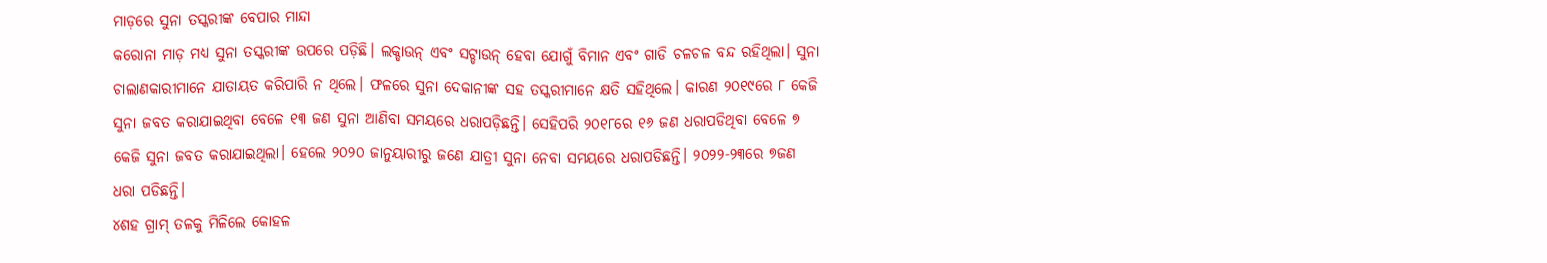ମାଡ଼ରେ ସୁନା ତସ୍କରୀଙ୍କ ବେପାର ମାନ୍ଦା
କରୋନା ମାଡ଼ ମଧ୍ୟ ସୁନା ତସ୍କରୀଙ୍କ ଉପରେ ପଡ଼ିଛି। ଲକ୍ଡାଉନ୍ ଏବଂ ସଟ୍ଡାଉନ୍ ହେବା ଯୋଗୁଁ ବିମାନ ଏବଂ ଗାଡି ଚଳଚଳ ବନ୍ଦ ରହିଥିଲା। ସୁନା ଚାଲାଣକାରୀମାନେ ଯାତାୟତ କରିପାରି ନ ଥିଲେ। ଫଳରେ ସୁନା ଦେକାନୀଙ୍କ ସହ ତସ୍କରୀମାନେ କ୍ଷତି ସହିଥିଲେ। କାରଣ ୨୦୧୯ରେ ୮ କେଜି ସୁନା ଜବତ କରାଯାଇଥିବା ବେଳେ ୧୩ ଜଣ ସୁନା ଆଣିବା ସମୟରେ ଧରାପଡ଼ିଛନ୍ତି। ସେହିପରି ୨୦୧୮ରେ ୧୬ ଜଣ ଧରାପଡିଥିବା ବେଳେ ୭ କେଜି ସୁନା ଜବତ କରାଯାଇଥିଲା। ହେଲେ ୨୦୨୦ ଜାନୁୟାରୀରୁ ଜଣେ ଯାତ୍ରୀ ସୁନା ନେବା ସମୟରେ ଧରାପଡିଛନ୍ତି। ୨୦୨୨-୨୩ରେ ୭ଜଣ ଧରା ପଡିଛନ୍ତି।
୪ଶହ ଗ୍ରାମ୍ ତଳକୁ ମିଳିଲେ କୋହଳ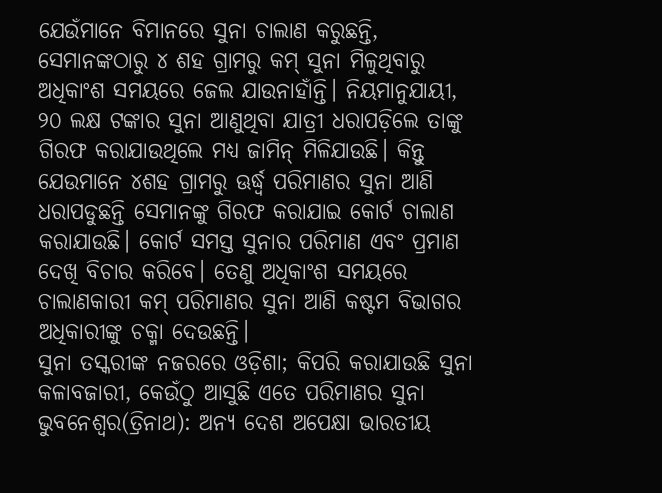ଯେଉଁମାନେ ବିମାନରେ ସୁନା ଚାଲାଣ କରୁଛନ୍ତି, ସେମାନଙ୍କଠାରୁ ୪ ଶହ ଗ୍ରାମରୁ କମ୍ ସୁନା ମିଳୁଥିବାରୁ ଅଧିକାଂଶ ସମୟରେ ଜେଲ ଯାଉନାହାଁନ୍ତି। ନିୟମାନୁଯାୟୀ, ୨୦ ଲକ୍ଷ ଟଙ୍କାର ସୁନା ଆଣୁଥିବା ଯାତ୍ରୀ ଧରାପଡ଼ିଲେ ତାଙ୍କୁ ଗିରଫ କରାଯାଉଥିଲେ ମଧ୍ୟ ଜାମିନ୍ ମିଳିଯାଉଛି। କିନ୍ତୁ ଯେଉମାନେ ୪ଶହ ଗ୍ରାମରୁ ଊର୍ଦ୍ଧ୍ବ ପରିମାଣର ସୁନା ଆଣି ଧରାପଡୁଛନ୍ତି ସେମାନଙ୍କୁ ଗିରଫ କରାଯାଇ କୋର୍ଟ ଚାଲାଣ କରାଯାଉଛି। କୋର୍ଟ ସମସ୍ତ ସୁନାର ପରିମାଣ ଏବଂ ପ୍ରମାଣ ଦେଖି ବିଚାର କରିବେ। ତେଣୁ ଅଧିକାଂଶ ସମୟରେ ଚାଲାଣକାରୀ କମ୍ ପରିମାଣର ସୁନା ଆଣି କଷ୍ଟମ ବିଭାଗର ଅଧିକାରୀଙ୍କୁ ଚକ୍ମା ଦେଉଛନ୍ତି।
ସୁନା ତସ୍କରୀଙ୍କ ନଜରରେ ଓଡ଼ିଶା; କିପରି କରାଯାଉଛି ସୁନା କଳାବଜାରୀ, କେଉଁଠୁ ଆସୁଛି ଏତେ ପରିମାଣର ସୁନା
ଭୁବନେଶ୍ୱର(ତ୍ରିନାଥ): ଅନ୍ୟ ଦେଶ ଅପେକ୍ଷା ଭାରତୀୟ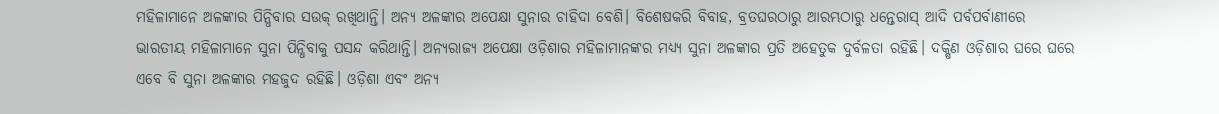ମହିଳାମାନେ ଅଳଙ୍କାର ପିନ୍ଧିବାର ସଉକ୍ ରଖିଥାନ୍ତି। ଅନ୍ୟ ଅଳଙ୍କାର ଅପେକ୍ଷା ସୁନାର ଚାହିଦା ବେଶି। ବିଶେଷକରି ବିବାହ, ବ୍ରତଘରଠାରୁ ଆରମ୍ଭଠାରୁ ଧନ୍ତେରାସ୍ ଆଦି ପର୍ବପର୍ବାଣୀରେ ଭାରତୀୟ ମହିଳାମାନେ ସୁନା ପିନ୍ଧିବାକୁ ପସନ୍ଦ କରିଥାନ୍ତି। ଅନ୍ୟରାଜ୍ୟ ଅପେକ୍ଷା ଓଡ଼ିଶାର ମହିଳାମାନଙ୍କର ମଧ୍ୟ୍ୟ ସୁନା ଅଳଙ୍କାର ପ୍ରତି ଅହେତୁକ ଦୁର୍ବଳତା ରହିଛି। ଦକ୍ଷିଣ ଓଡ଼ିଶାର ଘରେ ଘରେ ଏବେ ବି ସୁନା ଅଳଙ୍କାର ମହଜୁଦ ରହିଛି। ଓଡ଼ିଶା ଏବଂ ଅନ୍ୟ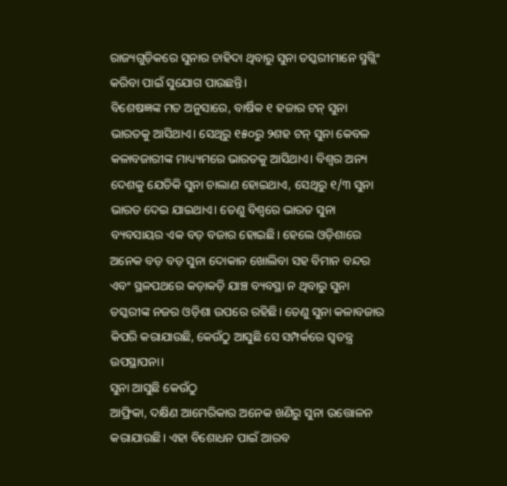ରାଜ୍ୟଗୁଡ଼ିକରେ ସୁନାର ଚାହିଦା ଥିବାରୁ ସୁନା ତସ୍କରୀମାନେ ସ୍ମଗ୍ଲିଂ କରିବା ପାଇଁ ସୁଯୋଗ ପାଉଛନ୍ତି।
ବିଶେଷଜ୍ଞଙ୍କ ମତ ଅନୁସାରେ, ବାର୍ଷିକ ୧ ହଜାର ଟନ୍ ସୁନା ଭାରତକୁ ଆସିଥାଏ। ସେଥିରୁ ୧୫୦ରୁ ୨ଶହ ଟନ୍ ସୁନା କେବଳ କଳାବଜାରୀଙ୍କ ମାଧ୍ୟ୍ୟମରେ ଭାରତକୁ ଆସିଥାଏ। ବିଶ୍ବର ଅନ୍ୟ ଦେଶକୁ ଯେତିକି ସୁନା ଚାଲାଣ ହୋଇଥାଏ, ସେଥିରୁ ୧/୩ ସୁନା ଭାରତ ଦେଇ ଯାଇଥାଏ। ତେଣୁ ବିଶ୍ବରେ ଭାରତ ସୁନା ବ୍ୟବସାୟର ଏକ ବଡ଼ ବଜାର ହୋଇଛି। ହେଲେ ଓଡ଼ିଶାରେ ଅନେକ ବଡ଼ ବଡ଼ ସୁନା ଦୋକାନ ଖୋଲିବା ସହ ବିମାନ ବନ୍ଦର ଏବଂ ସ୍ଥଳପଥରେ କଡ଼ାକଡ଼ି ଯାଞ୍ଚ ବ୍ୟବସ୍ଥା ନ ଥିବାରୁ ସୁନା ତସ୍କରୀଙ୍କ ନଜର ଓଡ଼ିଶା ଉପରେ ରହିଛି। ତେଣୁ ସୁନା କଳାବଜାର କିପରି କରାଯାଉଛି, କେଉଁଠୁ ଆସୁଛି ସେ ସମ୍ପର୍କରେ ସ୍ବତନ୍ତ୍ର ଉପସ୍ଥାପନା।
ସୁନା ଆସୁଛି କେଉଁଠୁ
ଆଫ୍ରିକା, ଦକ୍ଷିଣ ଆମେରିକାର ଅନେକ ଖଣିରୁ ସୁନା ଉତ୍ତୋଳନ କରାଯାଉଛି। ଏହା ବିଶୋଧନ ପାଇଁ ଆରବ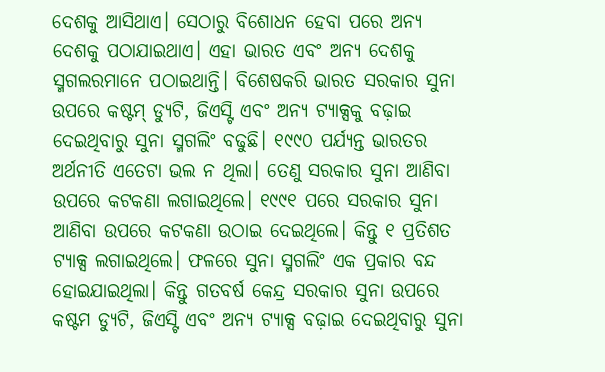ଦେଶକୁ ଆସିଥାଏ। ସେଠାରୁ ବିଶୋଧନ ହେବା ପରେ ଅନ୍ୟ ଦେଶକୁ ପଠାଯାଇଥାଏ। ଏହା ଭାରତ ଏବଂ ଅନ୍ୟ ଦେଶକୁ ସ୍ମଗଲରମାନେ ପଠାଇଥାନ୍ତି। ବିଶେଷକରି ଭାରତ ସରକାର ସୁନା ଉପରେ କଷ୍ଟମ୍ ଡ୍ୟୁଟି, ଜିଏସ୍ଟି ଏବଂ ଅନ୍ୟ ଟ୍ୟାକ୍ସକୁ ବଢ଼ାଇ ଦେଇଥିବାରୁ ସୁନା ସ୍ମଗଲିଂ ବଢୁଛି। ୧୯୯୦ ପର୍ଯ୍ୟନ୍ତ ଭାରତର ଅର୍ଥନୀତି ଏତେଟା ଭଲ ନ ଥିଲା। ତେଣୁ ସରକାର ସୁନା ଆଣିବା ଉପରେ କଟକଣା ଲଗାଇଥିଲେ। ୧୯୯୧ ପରେ ସରକାର ସୁନା ଆଣିବା ଉପରେ କଟକଣା ଉଠାଇ ଦେଇଥିଲେ। କିନ୍ତୁ ୧ ପ୍ରତିଶତ ଟ୍ୟାକ୍ସ ଲଗାଇଥିଲେ। ଫଳରେ ସୁନା ସ୍ମଗଲିଂ ଏକ ପ୍ରକାର ବନ୍ଦ ହୋଇଯାଇଥିଲା। କିନ୍ତୁ ଗତବର୍ଷ କେନ୍ଦ୍ର ସରକାର ସୁନା ଉପରେ କଷ୍ଟମ ଡ୍ୟୁଟି, ଜିଏସ୍ଟି ଏବଂ ଅନ୍ୟ ଟ୍ୟାକ୍ସ ବଢ଼ାଇ ଦେଇଥିବାରୁ ସୁନା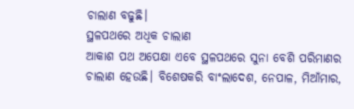ଚାଲାଣ ବଢୁଛି।
ସ୍ଥଳପଥରେ ଅଧିକ ଚାଲାଣ
ଆକାଶ ପଥ ଅପେକ୍ଷା ଏବେ ସ୍ଥଳପଥରେ ସୁନା ବେଶି ପରିମାଣର ଚାଲାଣ ହେଉଛି। ବିଶେଷକରି ବାଂଲାଦେଶ, ନେପାଳ, ମିଆଁମାର,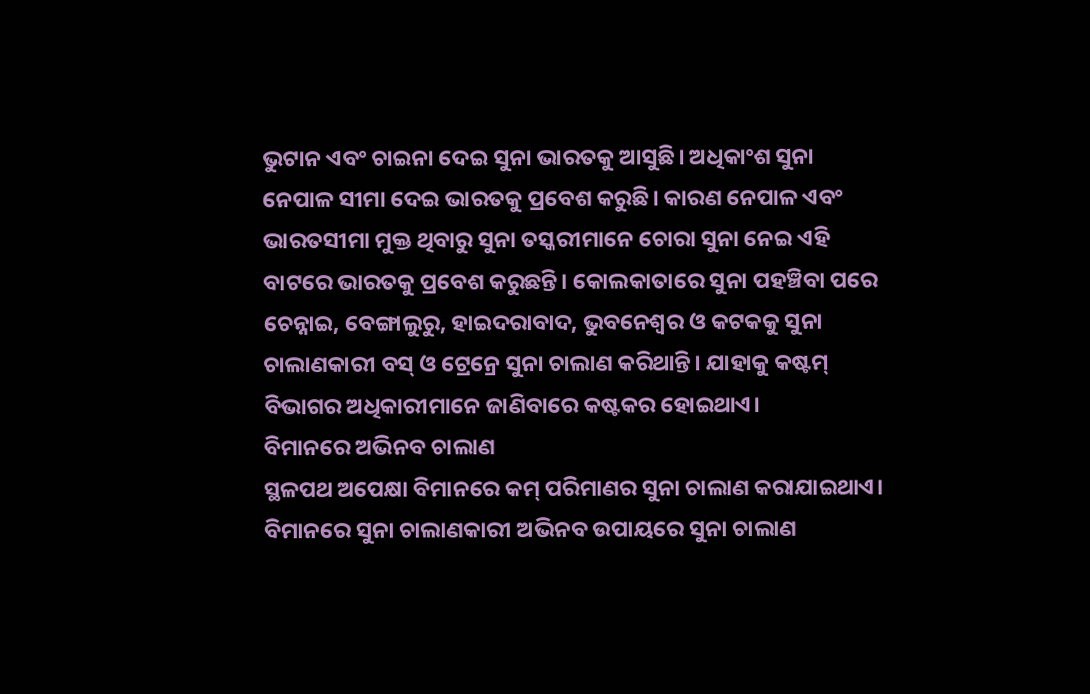ଭୁଟାନ ଏବଂ ଚାଇନା ଦେଇ ସୁନା ଭାରତକୁ ଆସୁଛି। ଅଧିକାଂଶ ସୁନା ନେପାଳ ସୀମା ଦେଇ ଭାରତକୁ ପ୍ରବେଶ କରୁଛି। କାରଣ ନେପାଳ ଏବଂ ଭାରତସୀମା ମୁକ୍ତ ଥିବାରୁ ସୁନା ତସ୍କରୀମାନେ ଚୋରା ସୁନା ନେଇ ଏହି ବାଟରେ ଭାରତକୁ ପ୍ରବେଶ କରୁଛନ୍ତି। କୋଲକାତାରେ ସୁନା ପହଞ୍ଚିବା ପରେ ଚେନ୍ନାଇ, ବେଙ୍ଗାଲୁରୁ, ହାଇଦରାବାଦ, ଭୁବନେଶ୍ବର ଓ କଟକକୁ ସୁନା ଚାଲାଣକାରୀ ବସ୍ ଓ ଟ୍ରେନ୍ରେ ସୁନା ଚାଲାଣ କରିଥାନ୍ତି। ଯାହାକୁ କଷ୍ଟମ୍ ବିଭାଗର ଅଧିକାରୀମାନେ ଜାଣିବାରେ କଷ୍ଟକର ହୋଇଥାଏ।
ବିମାନରେ ଅଭିନବ ଚାଲାଣ
ସ୍ଥଳପଥ ଅପେକ୍ଷା ବିମାନରେ କମ୍ ପରିମାଣର ସୁନା ଚାଲାଣ କରାଯାଇଥାଏ। ବିମାନରେ ସୁନା ଚାଲାଣକାରୀ ଅଭିନବ ଉପାୟରେ ସୁନା ଚାଲାଣ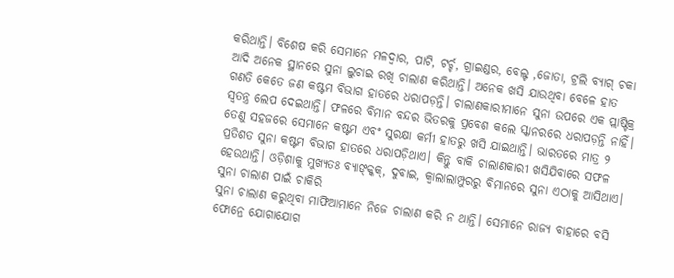କରିଥାନ୍ତି। ବିଶେଷ କରି ସେମାନେ ମଳଦ୍ବାର, ପାଟି, ଟର୍ଚ୍ଚ, ଗ୍ରାଇଣ୍ଡର, ବେଲ୍ଟ ,ଜୋତା, ଟ୍ରଲି ବ୍ୟାଗ୍ ଚକା ଆଦି ଅନେକ ସ୍ଥାନରେ ସୁନା ଲୁଚାଇ ରଖି ଚାଲାଣ କରିଥାନ୍ତି। ଅନେକ ଖସି ଯାଉଥିବା ବେଳେ ହାତ ଗଣତି କେତେ ଜଣ କଷ୍ଟମ ବିଭାଗ ହାତରେ ଧରାପଡ଼ନ୍ତି। ଚାଲାଣକାରୀମାନେ ସୁନା ଉପରେ ଏକ ପ୍ଲାଷ୍ଟିକ୍ର ସ୍ୱତନ୍ତ୍ର ଲେପ ଦେଇଥାନ୍ତି। ଫଳରେ ବିମାନ ବନ୍ଦର ଭିତରକୁ ପ୍ରବେଶ କଲେ ସ୍କାନରରେ ଧରାପଡ଼ନ୍ତି ନାହିଁ। ତେଣୁ ସହଜରେ ସେମାନେ କଷ୍ଟମ ଏବଂ ସୁରକ୍ଷା କର୍ମୀ ହାତରୁ ଖସି ଯାଇଥାନ୍ତି। ଭାରତରେ ମାତ୍ର ୨ ପ୍ରତିଶତ ସୁନା କଷ୍ଟମ ବିଭାଗ ହାତରେ ଧରାପଡ଼ିଥାଏ। କିନ୍ତୁ ବାକି ଚାଲାଣକାରୀ ଖସିଯିବାରେ ସଫଳ ହେଉଥାନ୍ତି। ଓଡ଼ିଶାକୁ ମୁଖ୍ୟତଃ ବ୍ୟାଙ୍କ୍କକ୍, ଦୁବାଇ, କ୍ବାଲାଲାମ୍ପୁରରୁ ବିମାନରେ ସୁନା ଏଠାକୁ ଆସିଥାଏ।
ସୁନା ଚାଲାଣ ପାଇଁ ଚାକିରି
ସୁନା ଚାଲାଣ କରୁଥିବା ମାଫିଆମାନେ ନିଜେ ଚାଲାଣ କରି ନ ଥାନ୍ତି। ସେମାନେ ରାଜ୍ୟ ବାହାରେ ବସି ଫୋନ୍ରେ ଯୋଗାଯୋଗ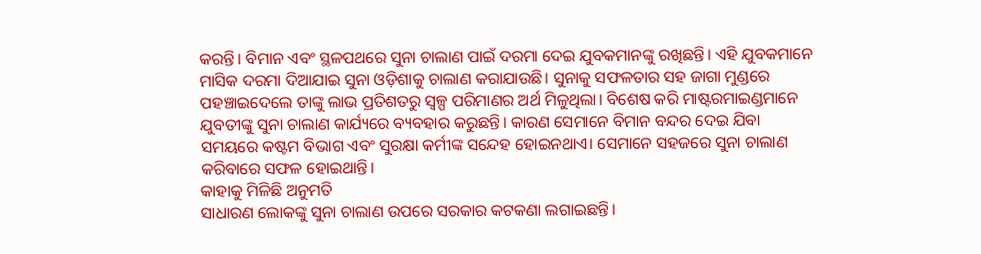କରନ୍ତି। ବିମାନ ଏବଂ ସ୍ଥଳପଥରେ ସୁନା ଚାଲାଣ ପାଇଁ ଦରମା ଦେଇ ଯୁବକମାନଙ୍କୁ ରଖିଛନ୍ତି। ଏହି ଯୁବକମାନେ ମାସିକ ଦରମା ଦିଆଯାଇ ସୁନା ଓଡ଼ିଶାକୁ ଚାଲାଣ କରାଯାଉଛି। ସୁନାକୁ ସଫଳତାର ସହ ଜାଗା ମୁଣ୍ଡରେ ପହଞ୍ଚାଇଦେଲେ ତାଙ୍କୁ ଲାଭ ପ୍ରତିଶତରୁ ସ୍ୱଳ୍ପ ପରିମାଣର ଅର୍ଥ ମିଳୁଥିଲା। ବିଶେଷ କରି ମାଷ୍ଟରମାଇଣ୍ଡମାନେ ଯୁବତୀଙ୍କୁ ସୁନା ଚାଲାଣ କାର୍ଯ୍ୟରେ ବ୍ୟବହାର କରୁଛନ୍ତି। କାରଣ ସେମାନେ ବିମାନ ବନ୍ଦର ଦେଇ ଯିବା ସମୟରେ କଷ୍ଟମ ବିଭାଗ ଏବଂ ସୁରକ୍ଷା କର୍ମୀଙ୍କ ସନ୍ଦେହ ହୋଇନଥାଏ। ସେମାନେ ସହଜରେ ସୁନା ଚାଲାଣ କରିବାରେ ସଫଳ ହୋଇଥାନ୍ତି।
କାହାକୁ ମିଳିଛି ଅନୁମତି
ସାଧାରଣ ଲୋକଙ୍କୁ ସୁନା ଚାଲାଣ ଉପରେ ସରକାର କଟକଣା ଲଗାଇଛନ୍ତି।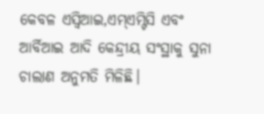କେବଳ ଏସ୍ବିଆଇ,ଏମ୍ଏମ୍ଟିସି ଏବଂ ଆର୍ବିଆଇ ଆଦି କେନ୍ଦ୍ରୀୟ ସଂସ୍ଥାକୁ ସୁନା ଚାଲାଣ ଅନୁମତି ମିଳିଛି।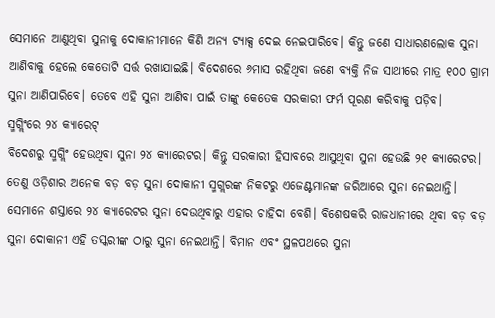ସେମାନେ ଆଣୁଥିବା ସୁନାକୁ ଦୋକାନୀମାନେ କିଣି ଅନ୍ୟ ଟ୍ୟାକ୍ସ ଦେଇ ନେଇପାରିବେ। କିନ୍ତୁ ଜଣେ ସାଧାରଣଲୋକ ସୁନା ଆଣିବାକୁ ହେଲେ କେତୋଟି ସର୍ତ୍ତ ରଖାଯାଇଛି। ବିଦେଶରେ ୬ମାସ ରହିଥିବା ଜଣେ ବ୍ୟକ୍ତି ନିଜ ସାଥୀରେ ମାତ୍ର ୧୦୦ ଗ୍ରାମ ସୁନା ଆଣିପାରିବେ। ତେବେ ଏହି ସୁନା ଆଣିବା ପାଇଁ ତାଙ୍କୁ କେତେକ ସରକାରୀ ଫର୍ମ ପୂରଣ କରିବାକୁ ପଡ଼ିବ।
ସ୍ମଗ୍ଲିଂରେ ୨୪ କ୍ୟାରେଟ୍
ବିଦେଶରୁ ସ୍ମଗ୍ଲିଂ ହେଉଥିବା ସୁନା ୨୪ କ୍ୟାରେଟର। କିନ୍ତୁ ସରକାରୀ ହିସାବରେ ଆସୁଥିବା ସୁନା ହେଉଛି ୨୧ କ୍ୟାରେଟର। ତେଣୁ ଓଡ଼ିଶାର ଅନେକ ବଡ଼ ବଡ଼ ସୁନା ଦୋକାନୀ ସ୍ମଗ୍ଲରଙ୍କ ନିକଟରୁ ଏଜେଣ୍ଟମାନଙ୍କ ଜରିଆରେ ସୁନା ନେଇଥାନ୍ତି। ସେମାନେ ଶସ୍ତାରେ ୨୪ କ୍ୟାରେଟର ସୁନା ଦେଉଥିବାରୁ ଏହାର ଚାହିଦା ବେଶି। ବିଶେଷକରି ରାଜଧାନୀରେ ଥିବା ବଡ଼ ବଡ଼ ସୁନା ଦୋକାନୀ ଏହି ତସ୍କରୀଙ୍କ ଠାରୁ ସୁନା ନେଇଥାନ୍ତି। ବିମାନ ଏବଂ ସ୍ଥଳପଥରେ ସୁନା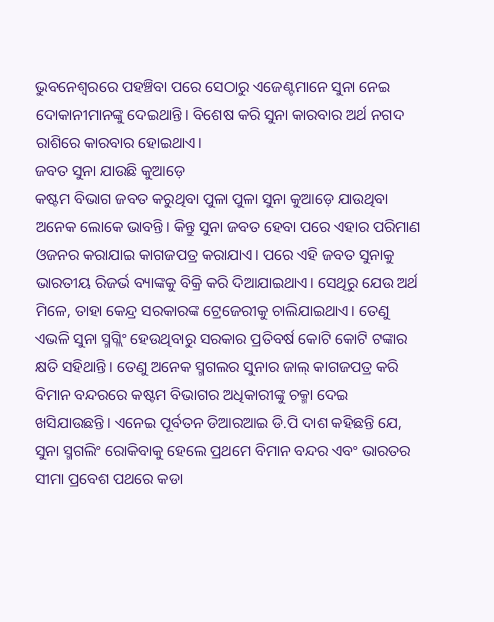ଭୁବନେଶ୍ବରରେ ପହଞ୍ଚିବା ପରେ ସେଠାରୁ ଏଜେଣ୍ଟମାନେ ସୁନା ନେଇ ଦୋକାନୀମାନଙ୍କୁ ଦେଇଥାନ୍ତି। ବିଶେଷ କରି ସୁନା କାରବାର ଅର୍ଥ ନଗଦ ରାଶିରେ କାରବାର ହୋଇଥାଏ।
ଜବତ ସୁନା ଯାଉଛି କୁଆଡ଼େ
କଷ୍ଟମ ବିଭାଗ ଜବତ କରୁଥିବା ପୁଳା ପୁଳା ସୁନା କୁଆଡ଼େ ଯାଉଥିବା ଅନେକ ଲୋକେ ଭାବନ୍ତି। କିନ୍ତୁ ସୁନା ଜବତ ହେବା ପରେ ଏହାର ପରିମାଣ ଓଜନର କରାଯାଇ କାଗଜପତ୍ର କରାଯାଏ। ପରେ ଏହି ଜବତ ସୁନାକୁ ଭାରତୀୟ ରିଜର୍ଭ ବ୍ୟାଙ୍କକୁ ବିକ୍ରି କରି ଦିଆଯାଇଥାଏ। ସେଥିରୁ ଯେଉ ଅର୍ଥ ମିଳେ, ତାହା କେନ୍ଦ୍ର ସରକାରଙ୍କ ଟ୍ରେଜେରୀକୁ ଚାଲିଯାଇଥାଏ। ତେଣୁ ଏଭଳି ସୁନା ସ୍ମଗ୍ଲିଂ ହେଉଥିବାରୁ ସରକାର ପ୍ରତିବର୍ଷ କୋଟି କୋଟି ଟଙ୍କାର କ୍ଷତି ସହିଥାନ୍ତି। ତେଣୁ ଅନେକ ସ୍ମଗଲର ସୁନାର ଜାଲ୍ କାଗଜପତ୍ର କରି ବିମାନ ବନ୍ଦରରେ କଷ୍ଟମ ବିଭାଗର ଅଧିକାରୀଙ୍କୁ ଚକ୍ମା ଦେଇ ଖସିଯାଉଛନ୍ତି। ଏନେଇ ପୂର୍ବତନ ଡିଆରଆଇ ଡି.ପି ଦାଶ କହିଛନ୍ତି ଯେ, ସୁନା ସ୍ମଗଲିଂ ରୋକିବାକୁ ହେଲେ ପ୍ରଥମେ ବିମାନ ବନ୍ଦର ଏବଂ ଭାରତର ସୀମା ପ୍ରବେଶ ପଥରେ କଡା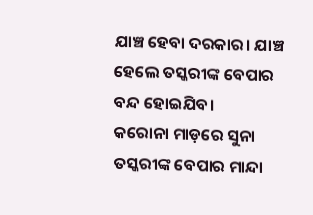ଯାଞ୍ଚ ହେବା ଦରକାର। ଯାଞ୍ଚ ହେଲେ ତସ୍କରୀଙ୍କ ବେପାର ବନ୍ଦ ହୋଇଯିବ।
କରୋନା ମାଡ଼ରେ ସୁନା ତସ୍କରୀଙ୍କ ବେପାର ମାନ୍ଦା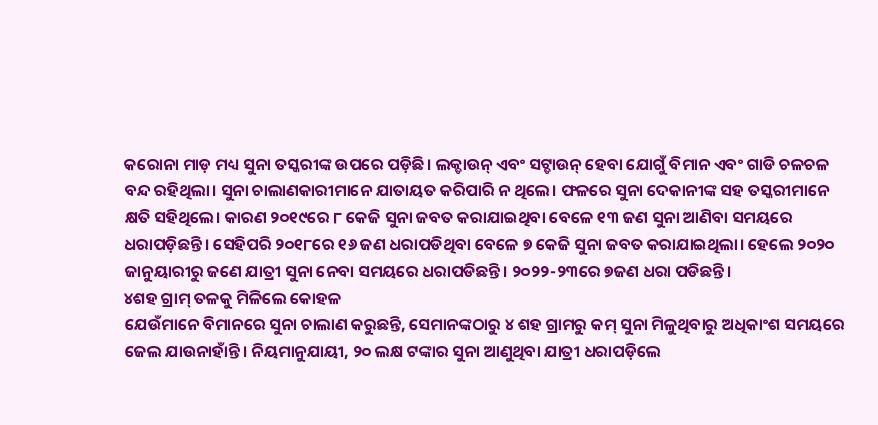କରୋନା ମାଡ଼ ମଧ୍ୟ ସୁନା ତସ୍କରୀଙ୍କ ଉପରେ ପଡ଼ିଛି। ଲକ୍ଡାଉନ୍ ଏବଂ ସଟ୍ଡାଉନ୍ ହେବା ଯୋଗୁଁ ବିମାନ ଏବଂ ଗାଡି ଚଳଚଳ ବନ୍ଦ ରହିଥିଲା। ସୁନା ଚାଲାଣକାରୀମାନେ ଯାତାୟତ କରିପାରି ନ ଥିଲେ। ଫଳରେ ସୁନା ଦେକାନୀଙ୍କ ସହ ତସ୍କରୀମାନେ କ୍ଷତି ସହିଥିଲେ। କାରଣ ୨୦୧୯ରେ ୮ କେଜି ସୁନା ଜବତ କରାଯାଇଥିବା ବେଳେ ୧୩ ଜଣ ସୁନା ଆଣିବା ସମୟରେ ଧରାପଡ଼ିଛନ୍ତି। ସେହିପରି ୨୦୧୮ରେ ୧୬ ଜଣ ଧରାପଡିଥିବା ବେଳେ ୭ କେଜି ସୁନା ଜବତ କରାଯାଇଥିଲା। ହେଲେ ୨୦୨୦ ଜାନୁୟାରୀରୁ ଜଣେ ଯାତ୍ରୀ ସୁନା ନେବା ସମୟରେ ଧରାପଡିଛନ୍ତି। ୨୦୨୨-୨୩ରେ ୭ଜଣ ଧରା ପଡିଛନ୍ତି।
୪ଶହ ଗ୍ରାମ୍ ତଳକୁ ମିଳିଲେ କୋହଳ
ଯେଉଁମାନେ ବିମାନରେ ସୁନା ଚାଲାଣ କରୁଛନ୍ତି, ସେମାନଙ୍କଠାରୁ ୪ ଶହ ଗ୍ରାମରୁ କମ୍ ସୁନା ମିଳୁଥିବାରୁ ଅଧିକାଂଶ ସମୟରେ ଜେଲ ଯାଉନାହାଁନ୍ତି। ନିୟମାନୁଯାୟୀ, ୨୦ ଲକ୍ଷ ଟଙ୍କାର ସୁନା ଆଣୁଥିବା ଯାତ୍ରୀ ଧରାପଡ଼ିଲେ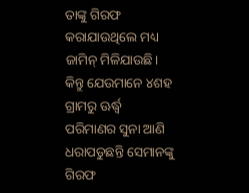ତାଙ୍କୁ ଗିରଫ କରାଯାଉଥିଲେ ମଧ୍ୟ ଜାମିନ୍ ମିଳିଯାଉଛି। କିନ୍ତୁ ଯେଉମାନେ ୪ଶହ ଗ୍ରାମରୁ ଊର୍ଦ୍ଧ୍ବ ପରିମାଣର ସୁନା ଆଣି ଧରାପଡୁଛନ୍ତି ସେମାନଙ୍କୁ ଗିରଫ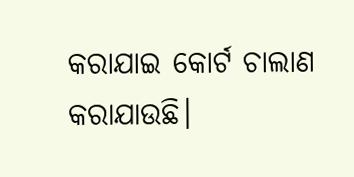କରାଯାଇ କୋର୍ଟ ଚାଲାଣ କରାଯାଉଛି।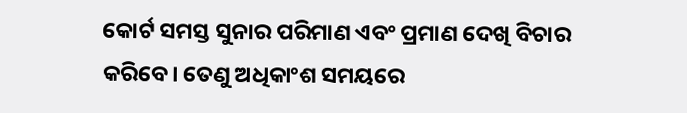କୋର୍ଟ ସମସ୍ତ ସୁନାର ପରିମାଣ ଏବଂ ପ୍ରମାଣ ଦେଖି ବିଚାର କରିବେ। ତେଣୁ ଅଧିକାଂଶ ସମୟରେ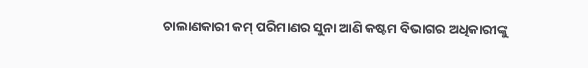ଚାଲାଣକାରୀ କମ୍ ପରିମାଣର ସୁନା ଆଣି କଷ୍ଟମ ବିଭାଗର ଅଧିକାରୀଙ୍କୁ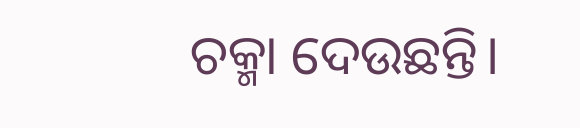ଚକ୍ମା ଦେଉଛନ୍ତି।